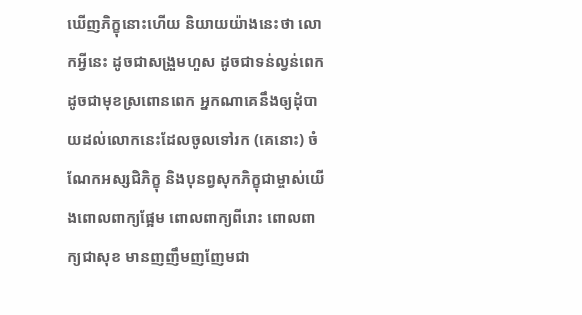ឃើញភិក្ខុនោះហើយ និយាយយ៉ាងនេះថា លោកអ្វីនេះ ដូចជាសង្រួមហួស ដូចជាទន់ល្វន់ពេក ដូចជាមុខស្រពោនពេក អ្នកណាគេនឹងឲ្យដុំបាយដល់លោកនេះដែលចូលទៅរក (គេនោះ) ចំណែកអស្សជិភិក្ខុ និងបុនព្វសុកភិក្ខុជាម្ចាស់យើងពោលពាក្យផ្អែម ពោលពាក្យពីរោះ ពោលពាក្យជាសុខ មានញញឹមញញែមជា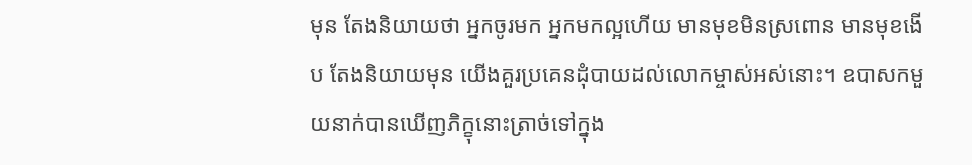មុន តែងនិយាយថា អ្នកចូរមក អ្នកមកល្អហើយ មានមុខមិនស្រពោន មានមុខងើប តែងនិយាយមុន យើងគួរប្រគេនដុំបាយដល់លោកម្ចាស់អស់នោះ។ ឧបាសកមួយនាក់បានឃើញភិក្ខុនោះត្រាច់ទៅក្នុង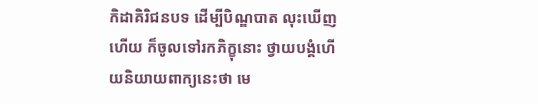កិដាគិរិជនបទ ដើម្បីបិណ្ឌបាត លុះឃើញហើយ ក៏ចូលទៅរកភិក្ខុនោះ ថ្វាយបង្គំហើយនិយាយពាក្យនេះថា មេ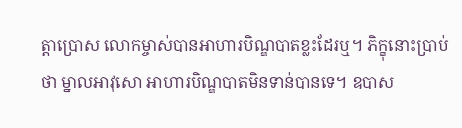ត្តាប្រោស លោកម្ចាស់បានអាហារបិណ្ឌបាតខ្លះដែរឬ។ ភិក្ខុនោះប្រាប់ថា ម្នាលអាវុសោ អាហារបិណ្ឌបាតមិនទាន់បានទេ។ ឧបាស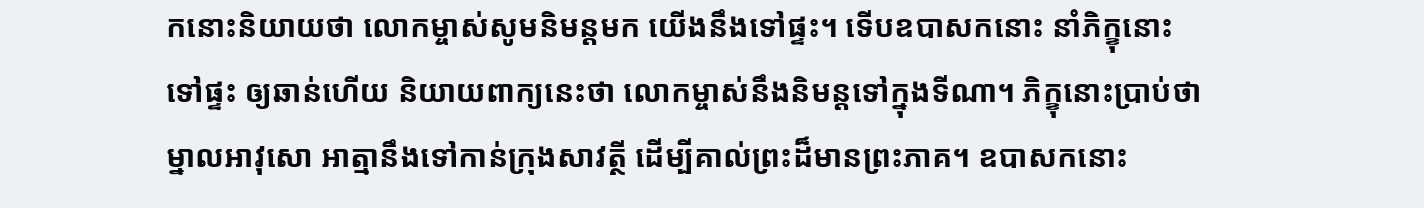កនោះនិយាយថា លោកម្ចាស់សូមនិមន្តមក យើងនឹងទៅផ្ទះ។ ទើបឧបាសកនោះ នាំភិក្ខុនោះទៅផ្ទះ ឲ្យឆាន់ហើយ និយាយពាក្យនេះថា លោកម្ចាស់នឹងនិមន្តទៅក្នុងទីណា។ ភិក្ខុនោះប្រាប់ថា ម្នាលអាវុសោ អាត្មានឹងទៅកាន់ក្រុងសាវត្ថី ដើម្បីគាល់ព្រះដ៏មានព្រះភាគ។ ឧបាសកនោះ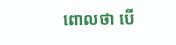ពោលថា បើ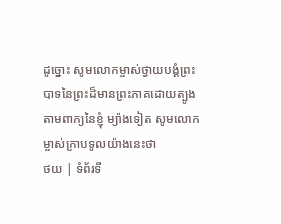ដូច្នោះ សូមលោកម្ចាស់ថ្វាយបង្គំព្រះបាទនៃព្រះដ៏មានព្រះភាគដោយត្បូងតាមពាក្យនៃខ្ញុំ ម្យ៉ាងទៀត សូមលោកម្ចាស់ក្រាបទូលយ៉ាងនេះថា
ថយ | ទំព័រទី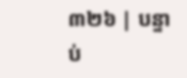៣២៦ | បន្ទាប់